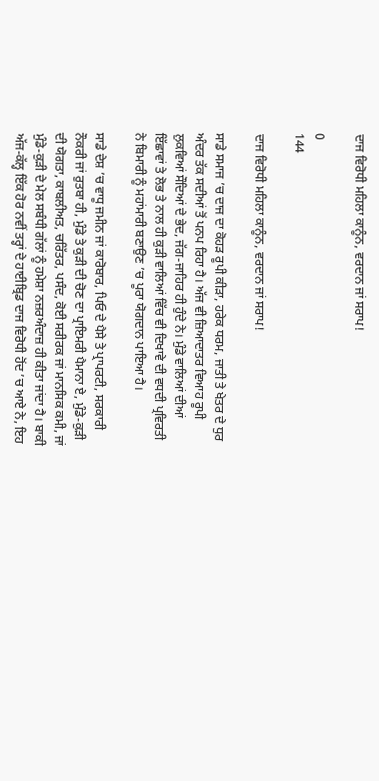ਦਾਜ ਵਿਰੋਧੀ ਮਹਿਲਾ ਕਾਨੂੰਨ, ਵਰਦਾਨ ਜਾਂ ਸਰਾਪ!

0
144

ਦਾਜ ਵਿਰੋਧੀ ਮਹਿਲਾ ਕਾਨੂੰਨ, ਵਰਦਾਨ ਜਾਂ ਸਰਾਪ!

ਸਾਡੇ ਸਮਾਜ ’ਚ ਦਾਜ ਦਾ ਕੋਹੜ ਰੂਪੀ ਕੀੜਾ, ਹਰੇਕ ਧਰਮ, ਜਾਤੀ ਤੇ ਖੇਤਰ ਦੇ ਧੁਰ ਅੰਦਰ ਤੱਕ ਸਦੀਆਂ ਤੋਂ ਪਨਪ ਰਿਹਾ ਹੈ। ਅੱਜ ਵੀ ਜ਼ਿਆਦਾਤਰ ਵਿਆਹ ਰੂਪੀ ਲੁਕਵਿਆਂ ਸੌਦਿਆਂ ਦੇ ਭੇਦ, ਜੱਗ-ਜਾਹਿਰ ਹੀ ਹੁੰਦੇ ਨੇ। ਮੁੰਡੇ ਵਾਲਿਆਂ ਦੀਆਂ ਇੱਛਾਵਾਂ ਤੇ ਲੋਭ ਤੇ ਨਾਲ ਹੀ ਕੁੜੀ ਵਾਲਿਆਂ ਵਿੱਚ ਵੀ ਦਿਖਾਵੇ ਦੀ ਵਧਦੀ ਪ੍ਰਵਿਰਤੀ ਨੇ ਬਿਮਾਰੀ ਨੂੰ ਮਹਾਂਮਾਰੀ ਬਣਾਉਣ ’ਚ ਪੂਰਾ ਯੋਗਦਾਨ ਪਾਇਆ ਹੈ।

ਸਾਡੇ ਦੇਸ਼ ’ਚ ਵਾਧੂ ਜਮੀਨ ਜਾਂ ਕਾਰੋਬਾਰ, ਪਿਓ ਦੇ ਪੈਸੇ ਤੇ ਪ੍ਰਾਪਰਟੀ, ਸਰਕਾਰੀ ਨੌਕਰੀ ਜਾਂ ਰੁਤਬਾ ਹੀ, ਮੁੰਡੇ ਤੇ ਕੁੜੀ ਦੀ ਚੋਣ ਦਾ ਪ੍ਰਾਇਮਰੀ ਪੈਮਾਨਾ ਏ, ਮੁੰਡੇ-ਕੁੜੀ ਦੀ ਯੋਗਤਾ, ਕਾਬਲੀਅਤ, ਚਰਿੱਤਰ, ਪਸੰਦ, ਕੋਈ ਸਰੀਰਕ ਜਾਂ ਮਾਨਸਿਕ ਕਮੀ, ਜਾਂ ਮੁੰਡੇ-ਕੁੜੀ ਦੇ ਮੇਲ ਸਬੰਧੀ ਗੱਲਾਂ ਨੂੰ ਹਮੇਸ਼ਾ ਨਜ਼ਰਅੰਦਾਜ਼ ਹੀ ਕੀਤਾ ਜਾਂਦਾ ਹੈ। ਬਾਕੀ ਅੱਜ-ਕੱਲ੍ਹ ਇੱਕ ਹੋਰ ਨਵੀਂ ਤਰ੍ਹਾਂ ਦੇ ਹਾਈਬ੍ਰਿਡ ਦਾਜ ਵਿਰੋਧੀ ਹੋਂਦ ’ਚ ਆਏ ਨੇ, ਇਹ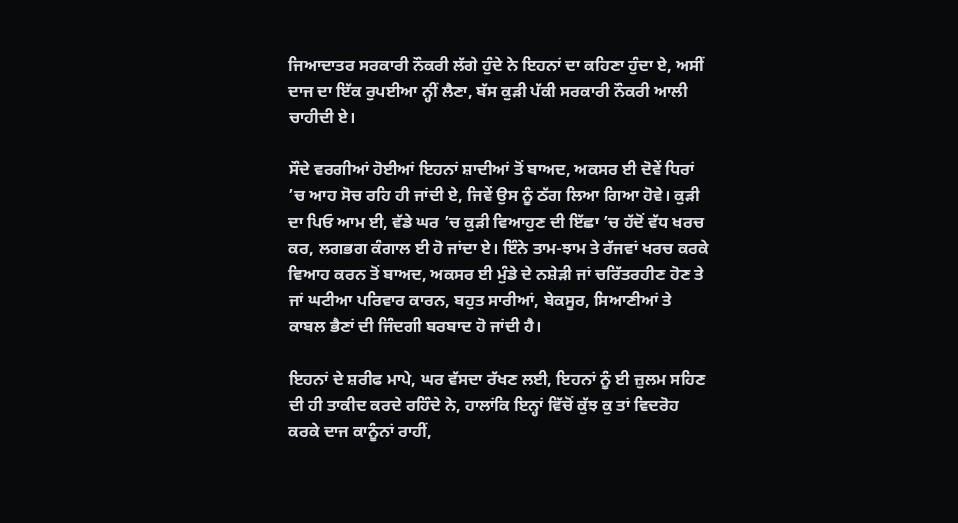ਜਿਆਦਾਤਰ ਸਰਕਾਰੀ ਨੌਕਰੀ ਲੱਗੇ ਹੁੰਦੇ ਨੇ ਇਹਨਾਂ ਦਾ ਕਹਿਣਾ ਹੁੰਦਾ ਏ, ਅਸੀਂ ਦਾਜ ਦਾ ਇੱਕ ਰੁਪਈਆ ਨ੍ਹੀਂ ਲੈਣਾ, ਬੱਸ ਕੁੜੀ ਪੱਕੀ ਸਰਕਾਰੀ ਨੌਕਰੀ ਆਲੀ ਚਾਹੀਦੀ ਏ।

ਸੌਦੇ ਵਰਗੀਆਂ ਹੋਈਆਂ ਇਹਨਾਂ ਸ਼ਾਦੀਆਂ ਤੋਂ ਬਾਅਦ, ਅਕਸਰ ਈ ਦੋਵੇਂ ਧਿਰਾਂ ’ਚ ਆਹ ਸੋਚ ਰਹਿ ਹੀ ਜਾਂਦੀ ਏ, ਜਿਵੇਂ ਉਸ ਨੂੰ ਠੱਗ ਲਿਆ ਗਿਆ ਹੋਵੇ। ਕੁੜੀ ਦਾ ਪਿਓ ਆਮ ਈ, ਵੱਡੇ ਘਰ ’ਚ ਕੁੜੀ ਵਿਆਹੁਣ ਦੀ ਇੱਛਾ ’ਚ ਹੱਦੋਂ ਵੱਧ ਖਰਚ ਕਰ, ਲਗਭਗ ਕੰਗਾਲ ਈ ਹੋ ਜਾਂਦਾ ਏ। ਇੰਨੇ ਤਾਮ-ਝਾਮ ਤੇ ਰੱਜਵਾਂ ਖਰਚ ਕਰਕੇ ਵਿਆਹ ਕਰਨ ਤੋਂ ਬਾਅਦ, ਅਕਸਰ ਈ ਮੁੰਡੇ ਦੇ ਨਸ਼ੇੜੀ ਜਾਂ ਚਰਿੱਤਰਹੀਣ ਹੋਣ ਤੇ ਜਾਂ ਘਟੀਆ ਪਰਿਵਾਰ ਕਾਰਨ, ਬਹੁਤ ਸਾਰੀਆਂ, ਬੇਕਸੂਰ, ਸਿਆਣੀਆਂ ਤੇ ਕਾਬਲ ਭੈਣਾਂ ਦੀ ਜਿੰਦਗੀ ਬਰਬਾਦ ਹੋ ਜਾਂਦੀ ਹੈ।

ਇਹਨਾਂ ਦੇ ਸ਼ਰੀਫ ਮਾਪੇ, ਘਰ ਵੱਸਦਾ ਰੱਖਣ ਲਈ, ਇਹਨਾਂ ਨੂੰ ਈ ਜ਼ੁਲਮ ਸਹਿਣ ਦੀ ਹੀ ਤਾਕੀਦ ਕਰਦੇ ਰਹਿੰਦੇ ਨੇ, ਹਾਲਾਂਕਿ ਇਨ੍ਹਾਂ ਵਿੱਚੋਂ ਕੁੱਝ ਕੁ ਤਾਂ ਵਿਦਰੋਹ ਕਰਕੇ ਦਾਜ ਕਾਨੂੰਨਾਂ ਰਾਹੀਂ,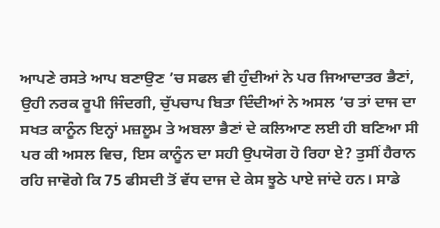ਆਪਣੇ ਰਸਤੇ ਆਪ ਬਣਾਉਣ ’ਚ ਸਫਲ ਵੀ ਹੁੰਦੀਆਂ ਨੇ ਪਰ ਜਿਆਦਾਤਰ ਭੈਣਾਂ, ਉਹੀ ਨਰਕ ਰੂਪੀ ਜਿੰਦਗੀ, ਚੁੱਪਚਾਪ ਬਿਤਾ ਦਿੰਦੀਆਂ ਨੇ ਅਸਲ ’ਚ ਤਾਂ ਦਾਜ ਦਾ ਸਖਤ ਕਾਨੂੰਨ ਇਨ੍ਹਾਂ ਮਜ਼ਲੂਮ ਤੇ ਅਬਲਾ ਭੈਣਾਂ ਦੇ ਕਲਿਆਣ ਲਈ ਹੀ ਬਣਿਆ ਸੀ ਪਰ ਕੀ ਅਸਲ ਵਿਚ, ਇਸ ਕਾਨੂੰਨ ਦਾ ਸਹੀ ਉਪਯੋਗ ਹੋ ਰਿਹਾ ਏ? ਤੁਸੀਂ ਹੈਰਾਨ ਰਹਿ ਜਾਵੋਗੇ ਕਿ 75 ਫੀਸਦੀ ਤੋਂ ਵੱਧ ਦਾਜ ਦੇ ਕੇਸ ਝੂਠੇ ਪਾਏ ਜਾਂਦੇ ਹਨ। ਸਾਡੇ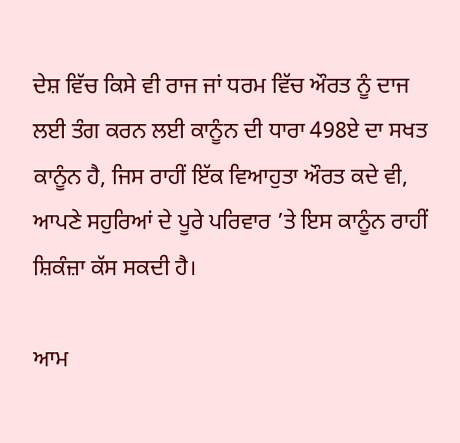ਦੇਸ਼ ਵਿੱਚ ਕਿਸੇ ਵੀ ਰਾਜ ਜਾਂ ਧਰਮ ਵਿੱਚ ਔਰਤ ਨੂੰ ਦਾਜ ਲਈ ਤੰਗ ਕਰਨ ਲਈ ਕਾਨੂੰਨ ਦੀ ਧਾਰਾ 498ਏ ਦਾ ਸਖਤ ਕਾਨੂੰਨ ਹੈ, ਜਿਸ ਰਾਹੀਂ ਇੱਕ ਵਿਆਹੁਤਾ ਔਰਤ ਕਦੇ ਵੀ, ਆਪਣੇ ਸਹੁਰਿਆਂ ਦੇ ਪੂਰੇ ਪਰਿਵਾਰ ’ਤੇ ਇਸ ਕਾਨੂੰਨ ਰਾਹੀਂ ਸ਼ਿਕੰਜ਼ਾ ਕੱਸ ਸਕਦੀ ਹੈ।

ਆਮ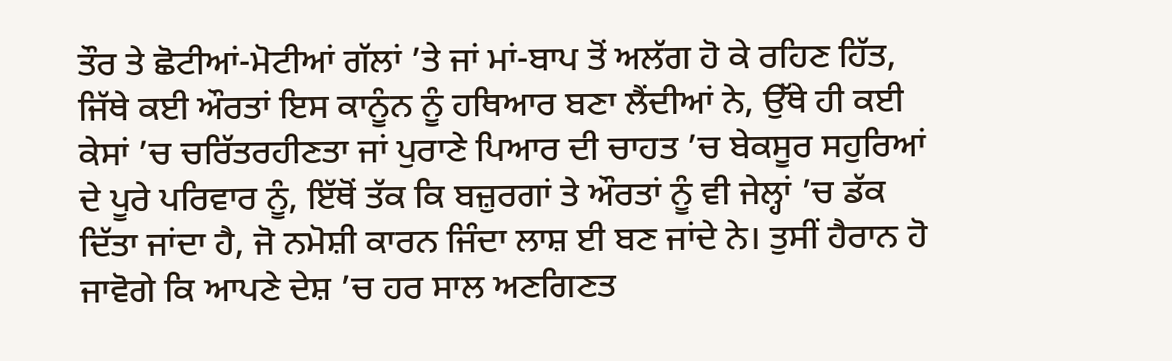ਤੌਰ ਤੇ ਛੋਟੀਆਂ-ਮੋਟੀਆਂ ਗੱਲਾਂ ’ਤੇ ਜਾਂ ਮਾਂ-ਬਾਪ ਤੋਂ ਅਲੱਗ ਹੋ ਕੇ ਰਹਿਣ ਹਿੱਤ, ਜਿੱਥੇ ਕਈ ਔਰਤਾਂ ਇਸ ਕਾਨੂੰਨ ਨੂੰ ਹਥਿਆਰ ਬਣਾ ਲੈਂਦੀਆਂ ਨੇ, ਉੱਥੇ ਹੀ ਕਈ ਕੇਸਾਂ ’ਚ ਚਰਿੱਤਰਹੀਣਤਾ ਜਾਂ ਪੁਰਾਣੇ ਪਿਆਰ ਦੀ ਚਾਹਤ ’ਚ ਬੇਕਸੂਰ ਸਹੁਰਿਆਂ ਦੇ ਪੂਰੇ ਪਰਿਵਾਰ ਨੂੰ, ਇੱਥੋਂ ਤੱਕ ਕਿ ਬਜ਼ੁਰਗਾਂ ਤੇ ਔਰਤਾਂ ਨੂੰ ਵੀ ਜੇਲ੍ਹਾਂ ’ਚ ਡੱਕ ਦਿੱਤਾ ਜਾਂਦਾ ਹੈ, ਜੋ ਨਮੋਸ਼ੀ ਕਾਰਨ ਜਿੰਦਾ ਲਾਸ਼ ਈ ਬਣ ਜਾਂਦੇ ਨੇ। ਤੁਸੀਂ ਹੈਰਾਨ ਹੋ ਜਾਵੋਗੇ ਕਿ ਆਪਣੇ ਦੇਸ਼ ’ਚ ਹਰ ਸਾਲ ਅਣਗਿਣਤ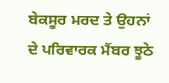ਬੇਕਸੂਰ ਮਰਦ ਤੇ ਉਹਨਾਂ ਦੇ ਪਰਿਵਾਰਕ ਮੈਂਬਰ ਝੂਠੇ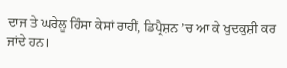ਦਾਜ ਤੇ ਘਰੇਲੂ ਹਿੰਸਾ ਕੇਸਾਂ ਰਾਹੀਂ, ਡਿਪ੍ਰੈਸ਼ਨ ’ਚ ਆ ਕੇ ਖੁਦਕੁਸ਼ੀ ਕਰ ਜਾਂਦੇ ਹਨ।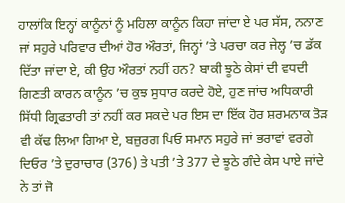ਹਾਲਾਂਕਿ ਇਨ੍ਹਾਂ ਕਾਨੂੰਨਾਂ ਨੂੰ ਮਹਿਲਾ ਕਾਨੂੰਨ ਕਿਹਾ ਜਾਂਦਾ ਏ ਪਰ ਸੱਸ, ਨਨਾਣ ਜਾਂ ਸਹੁਰੇ ਪਰਿਵਾਰ ਦੀਆਂ ਹੋਰ ਔਰਤਾਂ, ਜਿਨ੍ਹਾਂ ’ਤੇ ਪਰਚਾ ਕਰ ਜੇਲ੍ਹ ’ਚ ਡੱਕ ਦਿੱਤਾ ਜਾਂਦਾ ਏ, ਕੀ ਉਹ ਔਰਤਾਂ ਨਹੀਂ ਹਨ? ਬਾਕੀ ਝੂਠੇ ਕੇਸਾਂ ਦੀ ਵਧਦੀ ਗਿਣਤੀ ਕਾਰਨ ਕਾਨੂੰਨ ’ਚ ਕੁਝ ਸੁਧਾਰ ਕਰਦੇ ਹੋਏ, ਹੁਣ ਜਾਂਚ ਅਧਿਕਾਰੀ ਸਿੱਧੀ ਗ੍ਰਿਫਤਾਰੀ ਤਾਂ ਨਹੀਂ ਕਰ ਸਕਦੇ ਪਰ ਇਸ ਦਾ ਇੱਕ ਹੋਰ ਸ਼ਰਮਨਾਕ ਤੋੜ ਵੀ ਕੱਢ ਲਿਆ ਗਿਆ ਏ, ਬਜ਼ੁਰਗ ਪਿਓ ਸਮਾਨ ਸਹੁਰੇ ਜਾਂ ਭਰਾਵਾਂ ਵਰਗੇ ਦਿਓਰ ’ਤੇ ਦੁਰਾਚਾਰ (376) ਤੇ ਪਤੀ ’ਤੇ 377 ਦੇ ਝੂਠੇ ਗੰਦੇ ਕੇਸ ਪਾਏ ਜਾਂਦੇ ਨੇ ਤਾਂ ਜੋ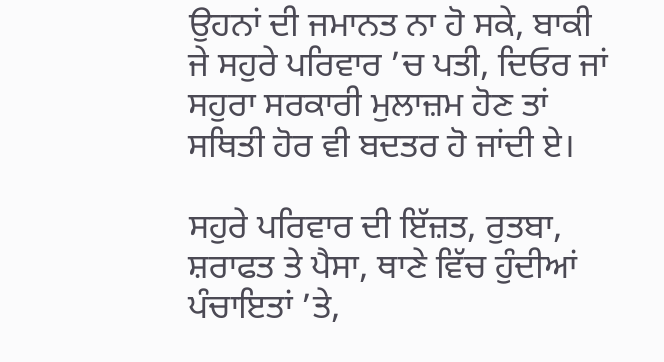ਉਹਨਾਂ ਦੀ ਜਮਾਨਤ ਨਾ ਹੋ ਸਕੇ, ਬਾਕੀ ਜੇ ਸਹੁਰੇ ਪਰਿਵਾਰ ’ਚ ਪਤੀ, ਦਿਓਰ ਜਾਂ ਸਹੁਰਾ ਸਰਕਾਰੀ ਮੁਲਾਜ਼ਮ ਹੋਣ ਤਾਂ ਸਥਿਤੀ ਹੋਰ ਵੀ ਬਦਤਰ ਹੋ ਜਾਂਦੀ ਏ।

ਸਹੁਰੇ ਪਰਿਵਾਰ ਦੀ ਇੱਜ਼ਤ, ਰੁਤਬਾ, ਸ਼ਰਾਫਤ ਤੇ ਪੈਸਾ, ਥਾਣੇ ਵਿੱਚ ਹੁੰਦੀਆਂ ਪੰਚਾਇਤਾਂ ’ਤੇ,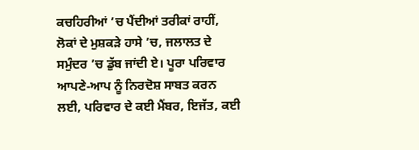ਕਚਹਿਰੀਆਂ ’ਚ ਪੈਂਦੀਆਂ ਤਰੀਕਾਂ ਰਾਹੀਂ, ਲੋਕਾਂ ਦੇ ਮੁਸ਼ਕੜੇ ਹਾਸੇ ’ਚ, ਜਲਾਲਤ ਦੇ ਸਮੁੰਦਰ ’ਚ ਡੁੱਬ ਜਾਂਦੀ ਏ। ਪੂਰਾ ਪਰਿਵਾਰ ਆਪਣੇ-ਆਪ ਨੂੰ ਨਿਰਦੋਸ਼ ਸਾਬਤ ਕਰਨ ਲਈ, ਪਰਿਵਾਰ ਦੇ ਕਈ ਮੈਂਬਰ, ਇਜੱਤ, ਕਈ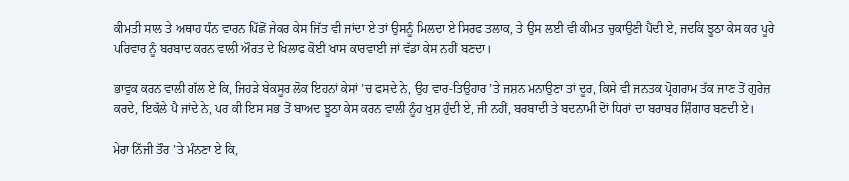ਕੀਮਤੀ ਸਾਲ ਤੇ ਅਥਾਹ ਧੰਨ ਵਾਰਨ ਪਿੱਛੋਂ ਜੇਕਰ ਕੇਸ ਜਿੱਤ ਵੀ ਜਾਂਦਾ ਏ ਤਾਂ ਉਸਨੂੰ ਮਿਲਦਾ ਏ ਸਿਰਫ ਤਲਾਕ, ਤੇ ਉਸ ਲਈ ਵੀ ਕੀਮਤ ਚੁਕਾਉਣੀ ਪੈਂਦੀ ਏ, ਜਦਕਿ ਝੂਠਾ ਕੇਸ ਕਰ ਪੂਰੇ ਪਰਿਵਾਰ ਨੂੰ ਬਰਬਾਦ ਕਰਨ ਵਾਲੀ ਔਰਤ ਦੇ ਖਿਲਾਫ ਕੋਈ ਖਾਸ ਕਾਰਵਾਈ ਜਾਂ ਵੱਡਾ ਕੇਸ ਨਹੀਂ ਬਣਦਾ।

ਭਾਵੁਕ ਕਰਨ ਵਾਲੀ ਗੱਲ ਏ ਕਿ, ਜਿਹੜੇ ਬੇਕਸੂਰ ਲੋਕ ਇਹਨਾਂ ਕੇਸਾਂ ’ਚ ਫਸਦੇ ਨੇ, ਉਹ ਵਾਰ-ਤਿਉਹਾਰ ’ਤੇ ਜਸ਼ਨ ਮਨਾਉਣਾ ਤਾਂ ਦੂਰ, ਕਿਸੇ ਵੀ ਜਨਤਕ ਪ੍ਰੋਗਰਾਮ ਤੱਕ ਜਾਣ ਤੋਂ ਗੁਰੇਜ਼ ਕਰਦੇ, ਇਕੱਲੇ ਪੈ ਜਾਂਦੇ ਨੇ, ਪਰ ਕੀ ਇਸ ਸਭ ਤੋਂ ਬਾਅਦ ਝੂਠਾ ਕੇਸ ਕਰਨ ਵਾਲੀ ਨੂੰਹ ਖੁਸ਼ ਹੁੰਦੀ ਏ, ਜੀ ਨਹੀਂ, ਬਰਬਾਦੀ ਤੇ ਬਦਨਾਮੀ ਦੋਾਂ ਧਿਰਾਂ ਦਾ ਬਰਾਬਰ ਸ਼ਿੰਗਾਰ ਬਣਦੀ ਏ।

ਮੇਰਾ ਨਿੱਜੀ ਤੌਰ ’ਤੇ ਮੰਨਣਾ ਏ ਕਿ,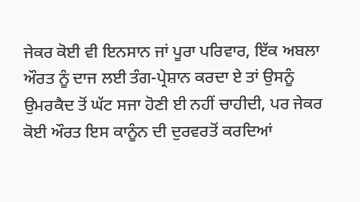ਜੇਕਰ ਕੋਈ ਵੀ ਇਨਸਾਨ ਜਾਂ ਪੂਰਾ ਪਰਿਵਾਰ, ਇੱਕ ਅਬਲਾ ਔਰਤ ਨੂੰ ਦਾਜ ਲਈ ਤੰਗ-ਪ੍ਰੇਸ਼ਾਨ ਕਰਦਾ ਏ ਤਾਂ ਉਸਨੂੰ ਉਮਰਕੈਦ ਤੋਂ ਘੱਟ ਸਜਾ ਹੋਣੀ ਈ ਨਹੀਂ ਚਾਹੀਦੀ, ਪਰ ਜੇਕਰ ਕੋਈ ਔਰਤ ਇਸ ਕਾਨੂੰਨ ਦੀ ਦੁਰਵਰਤੋਂ ਕਰਦਿਆਂ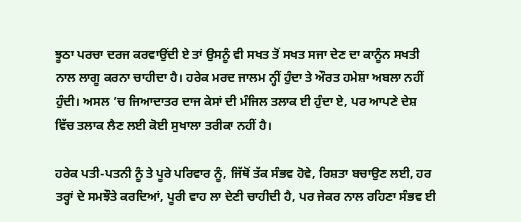ਝੂਠਾ ਪਰਚਾ ਦਰਜ ਕਰਵਾਉਂਦੀ ਏ ਤਾਂ ਉਸਨੂੰ ਵੀ ਸਖਤ ਤੋਂ ਸਖਤ ਸਜਾ ਦੇਣ ਦਾ ਕਾਨੂੰਨ ਸਖਤੀ ਨਾਲ ਲਾਗੂ ਕਰਨਾ ਚਾਹੀਦਾ ਹੈ। ਹਰੇਕ ਮਰਦ ਜਾਲਮ ਨ੍ਹੀਂ ਹੁੰਦਾ ਤੇ ਔਰਤ ਹਮੇਸ਼ਾ ਅਬਲਾ ਨਹੀਂ ਹੁੰਦੀ। ਅਸਲ ’ਚ ਜਿਆਦਾਤਰ ਦਾਜ ਕੇਸਾਂ ਦੀ ਮੰਜਿਲ ਤਲਾਕ ਈ ਹੁੰਦਾ ਏ, ਪਰ ਆਪਣੇ ਦੇਸ਼ ਵਿੱਚ ਤਲਾਕ ਲੈਣ ਲਈ ਕੋਈ ਸੁਖਾਲਾ ਤਰੀਕਾ ਨਹੀਂ ਹੈ।

ਹਰੇਕ ਪਤੀ-ਪਤਨੀ ਨੂੰ ਤੇ ਪੂਰੇ ਪਰਿਵਾਰ ਨੂੰ, ਜਿੱਥੋਂ ਤੱਕ ਸੰਭਵ ਹੋਵੇ, ਰਿਸ਼ਤਾ ਬਚਾਉਣ ਲਈ, ਹਰ ਤਰ੍ਹਾਂ ਦੇ ਸਮਝੌਤੇ ਕਰਦਿਆਂ, ਪੂਰੀ ਵਾਹ ਲਾ ਦੇਣੀ ਚਾਹੀਦੀ ਹੈ, ਪਰ ਜੇਕਰ ਨਾਲ ਰਹਿਣਾ ਸੰਭਵ ਈ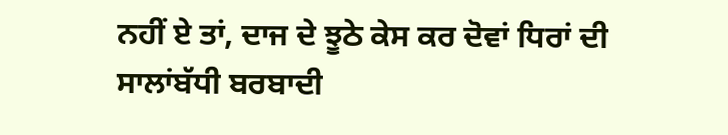ਨਹੀਂ ਏ ਤਾਂ, ਦਾਜ ਦੇ ਝੂਠੇ ਕੇਸ ਕਰ ਦੋਵਾਂ ਧਿਰਾਂ ਦੀ ਸਾਲਾਂਬੱਧੀ ਬਰਬਾਦੀ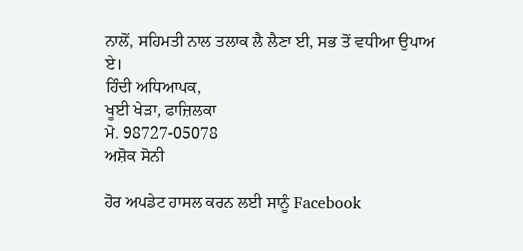ਨਾਲੋਂ, ਸਹਿਮਤੀ ਨਾਲ ਤਲਾਕ ਲੈ ਲੈਣਾ ਈ, ਸਭ ਤੋਂ ਵਧੀਆ ਉਪਾਅ ਏ।
ਹਿੰਦੀ ਅਧਿਆਪਕ,
ਖੂਈ ਖੇੜਾ, ਫਾਜ਼ਿਲਕਾ
ਮੋ. 98727-05078
ਅਸ਼ੋਕ ਸੋਨੀ

ਹੋਰ ਅਪਡੇਟ ਹਾਸਲ ਕਰਨ ਲਈ ਸਾਨੂੰ Facebook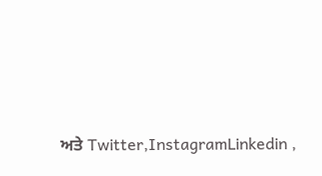ਅਤੇ Twitter,InstagramLinkedin ,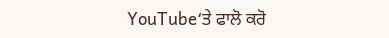YouTube‘ਤੇ ਫਾਲੋ ਕਰੋ